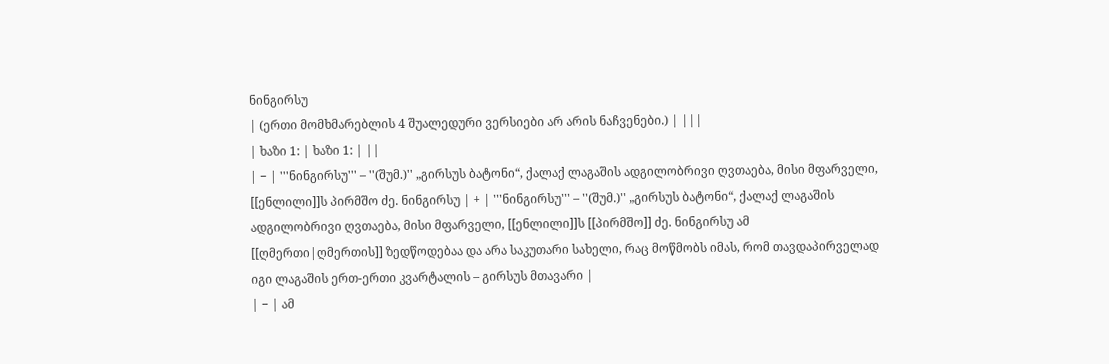ნინგირსუ
| (ერთი მომხმარებლის 4 შუალედური ვერსიები არ არის ნაჩვენები.) | |||
| ხაზი 1: | ხაზი 1: | ||
| − | '''ნინგირსუ''' – ''(შუმ.)'' „გირსუს ბატონი“, ქალაქ ლაგაშის ადგილობრივი ღვთაება, მისი მფარველი, [[ენლილი]]ს პირმშო ძე. ნინგირსუ | + | '''ნინგირსუ''' – ''(შუმ.)'' „გირსუს ბატონი“, ქალაქ ლაგაშის ადგილობრივი ღვთაება, მისი მფარველი, [[ენლილი]]ს [[პირმშო]] ძე. ნინგირსუ ამ [[ღმერთი|ღმერთის]] ზედწოდებაა და არა საკუთარი სახელი, რაც მოწმობს იმას, რომ თავდაპირველად იგი ლაგაშის ერთ-ერთი კვარტალის – გირსუს მთავარი |
| − | ამ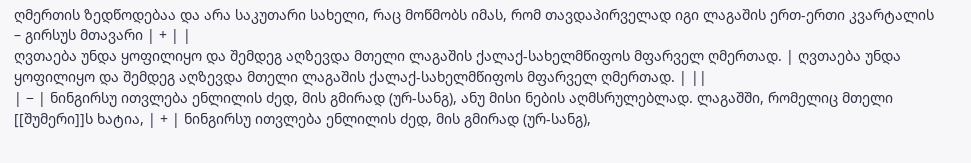ღმერთის ზედწოდებაა და არა საკუთარი სახელი, რაც მოწმობს იმას, რომ თავდაპირველად იგი ლაგაშის ერთ-ერთი კვარტალის – გირსუს მთავარი | + | |
ღვთაება უნდა ყოფილიყო და შემდეგ აღზევდა მთელი ლაგაშის ქალაქ-სახელმწიფოს მფარველ ღმერთად. | ღვთაება უნდა ყოფილიყო და შემდეგ აღზევდა მთელი ლაგაშის ქალაქ-სახელმწიფოს მფარველ ღმერთად. | ||
| − | ნინგირსუ ითვლება ენლილის ძედ, მის გმირად (ურ-სანგ), ანუ მისი ნების აღმსრულებლად. ლაგაშში, რომელიც მთელი [[შუმერი]]ს ხატია, | + | ნინგირსუ ითვლება ენლილის ძედ, მის გმირად (ურ-სანგ),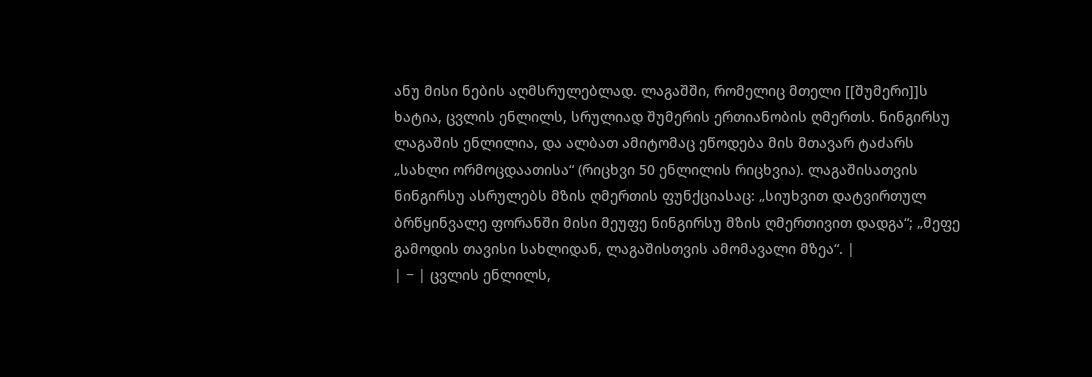ანუ მისი ნების აღმსრულებლად. ლაგაშში, რომელიც მთელი [[შუმერი]]ს ხატია, ცვლის ენლილს, სრულიად შუმერის ერთიანობის ღმერთს. ნინგირსუ ლაგაშის ენლილია, და ალბათ ამიტომაც ეწოდება მის მთავარ ტაძარს „სახლი ორმოცდაათისა“ (რიცხვი 50 ენლილის რიცხვია). ლაგაშისათვის ნინგირსუ ასრულებს მზის ღმერთის ფუნქციასაც: „სიუხვით დატვირთულ ბრწყინვალე ფორანში მისი მეუფე ნინგირსუ მზის ღმერთივით დადგა“; „მეფე გამოდის თავისი სახლიდან, ლაგაშისთვის ამომავალი მზეა“. |
| − | ცვლის ენლილს,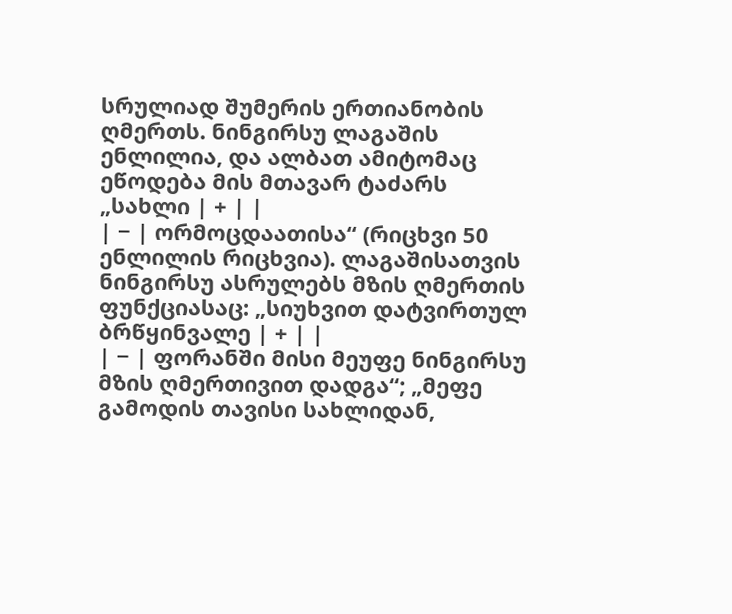სრულიად შუმერის ერთიანობის ღმერთს. ნინგირსუ ლაგაშის ენლილია, და ალბათ ამიტომაც ეწოდება მის მთავარ ტაძარს „სახლი | + | |
| − | ორმოცდაათისა“ (რიცხვი 50 ენლილის რიცხვია). ლაგაშისათვის ნინგირსუ ასრულებს მზის ღმერთის ფუნქციასაც: „სიუხვით დატვირთულ ბრწყინვალე | + | |
| − | ფორანში მისი მეუფე ნინგირსუ მზის ღმერთივით დადგა“; „მეფე გამოდის თავისი სახლიდან,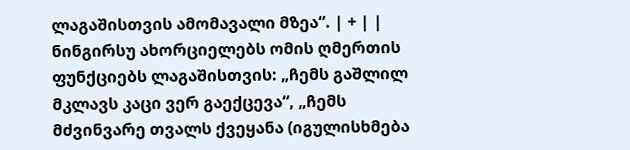ლაგაშისთვის ამომავალი მზეა“. | + | |
ნინგირსუ ახორციელებს ომის ღმერთის ფუნქციებს ლაგაშისთვის: „ჩემს გაშლილ მკლავს კაცი ვერ გაექცევა“, „ჩემს მძვინვარე თვალს ქვეყანა (იგულისხმება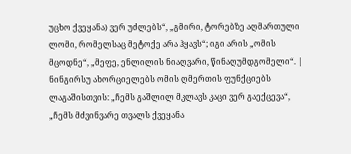უცხო ქვეყანა) ვერ უძლებს“, „გმირი, ტორებზე აღმართული ლომი, რომელსაც მეტოქე არა ჰყავს“; იგი არის „ომის მცოდნე“, „მეფე, ენლილის ნიაღვარი, წინაღუმდგომელი“. | ნინგირსუ ახორციელებს ომის ღმერთის ფუნქციებს ლაგაშისთვის: „ჩემს გაშლილ მკლავს კაცი ვერ გაექცევა“, „ჩემს მძვინვარე თვალს ქვეყანა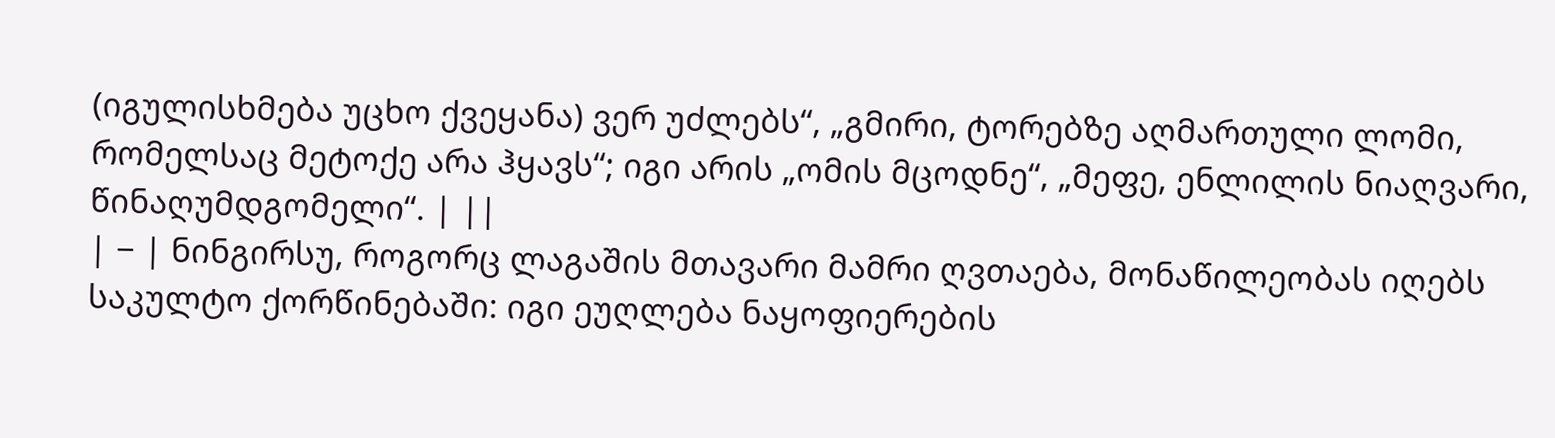(იგულისხმება უცხო ქვეყანა) ვერ უძლებს“, „გმირი, ტორებზე აღმართული ლომი, რომელსაც მეტოქე არა ჰყავს“; იგი არის „ომის მცოდნე“, „მეფე, ენლილის ნიაღვარი, წინაღუმდგომელი“. | ||
| − | ნინგირსუ, როგორც ლაგაშის მთავარი მამრი ღვთაება, მონაწილეობას იღებს საკულტო ქორწინებაში: იგი ეუღლება ნაყოფიერების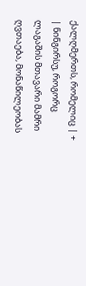ქალღმერთს, რომელიც | + | ნინგირსუ, როგორც ლაგაშის მთავარი მამრი ღვთაება, მონაწილეობას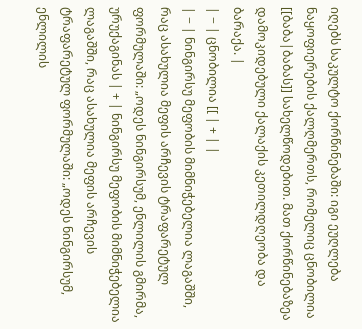იღებს საკულტო ქორწინებაში: იგი ეუღლება ნაყოფიერების ქალღმერთს, რომელიც ცნობილია [[ბაბა|ბაბას]] სახელწოდებით. მათ ქორწინებაზეა დამოკიდებული ქალაქის კეთილდღეობა და ბარაქა. |
| − | ცნობილია [[ | + | |
| − | ნინგირსუ მეფობის მიმნიჭებელია ლაგაშში, რაც ასახულია მეფის არჩევის ტრაფარეტულ ფორმულაში: „ოდეს ნინგირსუმ, ენლილის გმირმა, ურუქაგინას | + | ნინგირსუ მეფობის მიმნიჭებელია ლაგაშში, რაც ასახულია მეფის არჩევის ტრაფარეტულ ფორმულაში: „ოდეს ნინგირსუმ, ენლილის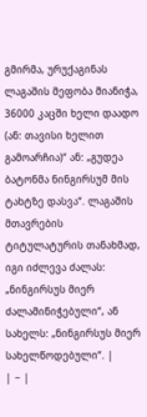გმირმა, ურუქაგინას ლაგაშის მეფობა მიანიჭა, 36000 კაცში ხელი დაადო (ან: თავისი ხელით გამოარჩია)“ ან: „გუდეა ბატონმა ნინგირსუმ მის ტახტზე დასვა“. ლაგაშის მთავრების ტიტულატურის თანახმად, იგი იძლევა ძალას: „ნინგირსუს მიერ ძალამინიჭებული“, ან სახელს: „ნინგირსუს მიერ სახელწოდებული“. |
| − |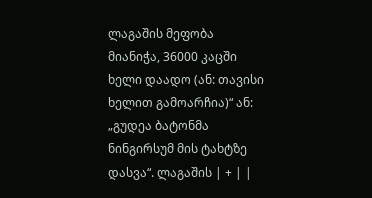ლაგაშის მეფობა მიანიჭა, 36000 კაცში ხელი დაადო (ან: თავისი ხელით გამოარჩია)“ ან: „გუდეა ბატონმა ნინგირსუმ მის ტახტზე დასვა“. ლაგაშის | + | |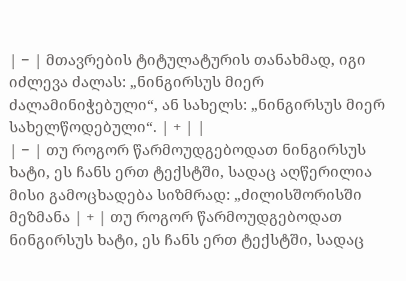| − | მთავრების ტიტულატურის თანახმად, იგი იძლევა ძალას: „ნინგირსუს მიერ ძალამინიჭებული“, ან სახელს: „ნინგირსუს მიერ სახელწოდებული“. | + | |
| − | თუ როგორ წარმოუდგებოდათ ნინგირსუს ხატი, ეს ჩანს ერთ ტექსტში, სადაც აღწერილია მისი გამოცხადება სიზმრად: „ძილისშორისში მეზმანა | + | თუ როგორ წარმოუდგებოდათ ნინგირსუს ხატი, ეს ჩანს ერთ ტექსტში, სადაც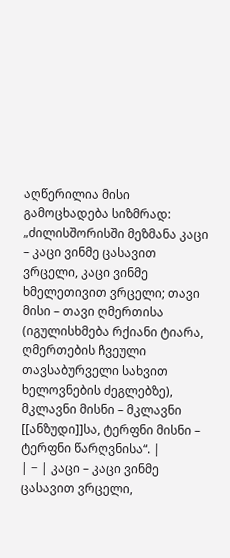აღწერილია მისი გამოცხადება სიზმრად: „ძილისშორისში მეზმანა კაცი – კაცი ვინმე ცასავით ვრცელი, კაცი ვინმე ხმელეთივით ვრცელი; თავი მისი – თავი ღმერთისა (იგულისხმება რქიანი ტიარა, ღმერთების ჩვეული თავსაბურველი სახვით ხელოვნების ძეგლებზე), მკლავნი მისნი – მკლავნი [[ანზუდი]]სა, ტერფნი მისნი – ტერფნი წარღვნისა“. |
| − | კაცი – კაცი ვინმე ცასავით ვრცელი,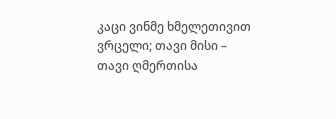კაცი ვინმე ხმელეთივით ვრცელი; თავი მისი – თავი ღმერთისა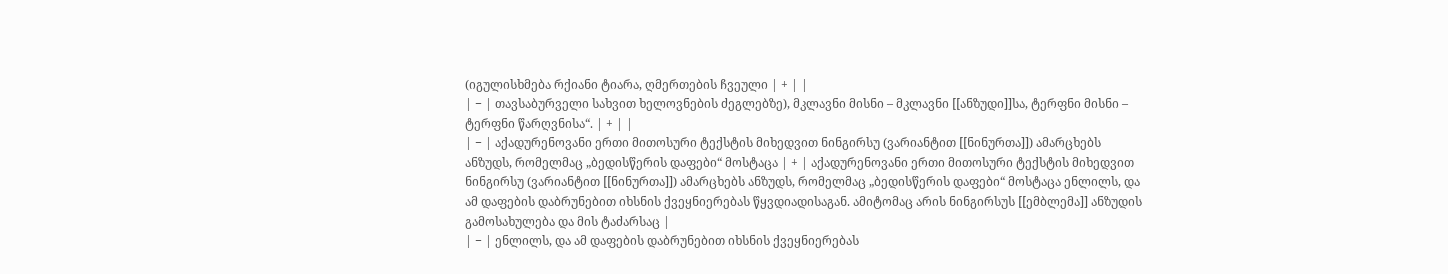(იგულისხმება რქიანი ტიარა, ღმერთების ჩვეული | + | |
| − | თავსაბურველი სახვით ხელოვნების ძეგლებზე), მკლავნი მისნი – მკლავნი [[ანზუდი]]სა, ტერფნი მისნი – ტერფნი წარღვნისა“. | + | |
| − | აქადურენოვანი ერთი მითოსური ტექსტის მიხედვით ნინგირსუ (ვარიანტით [[ნინურთა]]) ამარცხებს ანზუდს, რომელმაც „ბედისწერის დაფები“ მოსტაცა | + | აქადურენოვანი ერთი მითოსური ტექსტის მიხედვით ნინგირსუ (ვარიანტით [[ნინურთა]]) ამარცხებს ანზუდს, რომელმაც „ბედისწერის დაფები“ მოსტაცა ენლილს, და ამ დაფების დაბრუნებით იხსნის ქვეყნიერებას წყვდიადისაგან. ამიტომაც არის ნინგირსუს [[ემბლემა]] ანზუდის გამოსახულება და მის ტაძარსაც |
| − | ენლილს, და ამ დაფების დაბრუნებით იხსნის ქვეყნიერებას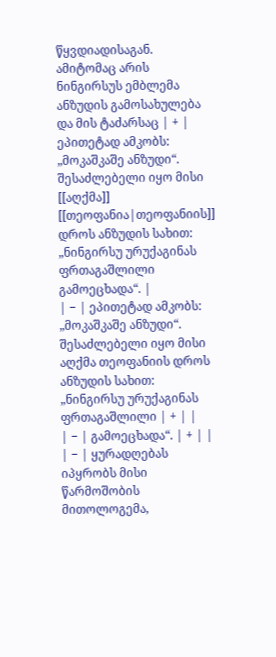წყვდიადისაგან. ამიტომაც არის ნინგირსუს ემბლემა ანზუდის გამოსახულება და მის ტაძარსაც | + | ეპითეტად ამკობს: „მოკაშკაშე ანზუდი“. შესაძლებელი იყო მისი [[აღქმა]] [[თეოფანია|თეოფანიის]] დროს ანზუდის სახით: „ნინგირსუ ურუქაგინას ფრთაგაშლილი გამოეცხადა“. |
| − | ეპითეტად ამკობს: „მოკაშკაშე ანზუდი“. შესაძლებელი იყო მისი აღქმა თეოფანიის დროს ანზუდის სახით: „ნინგირსუ ურუქაგინას ფრთაგაშლილი | + | |
| − | გამოეცხადა“. | + | |
| − | ყურადღებას იპყრობს მისი წარმოშობის მითოლოგემა,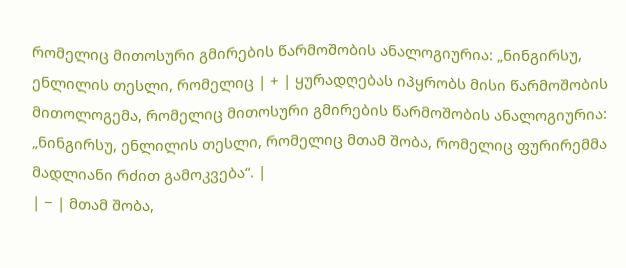რომელიც მითოსური გმირების წარმოშობის ანალოგიურია: „ნინგირსუ, ენლილის თესლი, რომელიც | + | ყურადღებას იპყრობს მისი წარმოშობის მითოლოგემა, რომელიც მითოსური გმირების წარმოშობის ანალოგიურია: „ნინგირსუ, ენლილის თესლი, რომელიც მთამ შობა, რომელიც ფურირემმა მადლიანი რძით გამოკვება“. |
| − | მთამ შობა,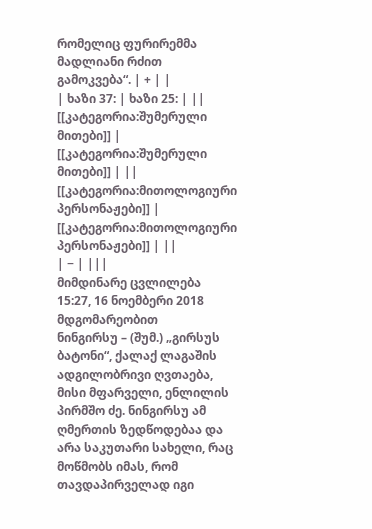რომელიც ფურირემმა მადლიანი რძით გამოკვება“. | + | |
| ხაზი 37: | ხაზი 25: | ||
[[კატეგორია:შუმერული მითები]] | [[კატეგორია:შუმერული მითები]] | ||
[[კატეგორია:მითოლოგიური პერსონაჟები]] | [[კატეგორია:მითოლოგიური პერსონაჟები]] | ||
| − | |||
მიმდინარე ცვლილება 15:27, 16 ნოემბერი 2018 მდგომარეობით
ნინგირსუ – (შუმ.) „გირსუს ბატონი“, ქალაქ ლაგაშის ადგილობრივი ღვთაება, მისი მფარველი, ენლილის პირმშო ძე. ნინგირსუ ამ ღმერთის ზედწოდებაა და არა საკუთარი სახელი, რაც მოწმობს იმას, რომ თავდაპირველად იგი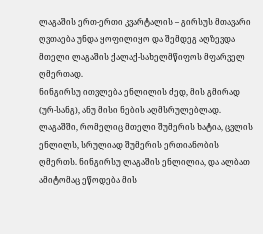ლაგაშის ერთ-ერთი კვარტალის – გირსუს მთავარი ღვთაება უნდა ყოფილიყო და შემდეგ აღზევდა მთელი ლაგაშის ქალაქ-სახელმწიფოს მფარველ ღმერთად.
ნინგირსუ ითვლება ენლილის ძედ, მის გმირად (ურ-სანგ), ანუ მისი ნების აღმსრულებლად. ლაგაშში, რომელიც მთელი შუმერის ხატია, ცვლის ენლილს, სრულიად შუმერის ერთიანობის ღმერთს. ნინგირსუ ლაგაშის ენლილია, და ალბათ ამიტომაც ეწოდება მის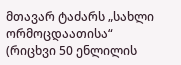მთავარ ტაძარს „სახლი ორმოცდაათისა“ (რიცხვი 50 ენლილის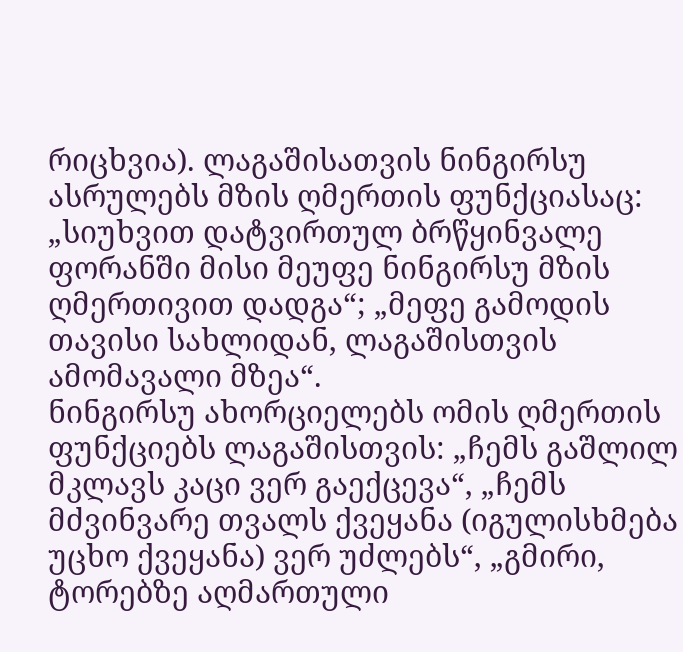რიცხვია). ლაგაშისათვის ნინგირსუ ასრულებს მზის ღმერთის ფუნქციასაც: „სიუხვით დატვირთულ ბრწყინვალე ფორანში მისი მეუფე ნინგირსუ მზის ღმერთივით დადგა“; „მეფე გამოდის თავისი სახლიდან, ლაგაშისთვის ამომავალი მზეა“.
ნინგირსუ ახორციელებს ომის ღმერთის ფუნქციებს ლაგაშისთვის: „ჩემს გაშლილ მკლავს კაცი ვერ გაექცევა“, „ჩემს მძვინვარე თვალს ქვეყანა (იგულისხმება უცხო ქვეყანა) ვერ უძლებს“, „გმირი, ტორებზე აღმართული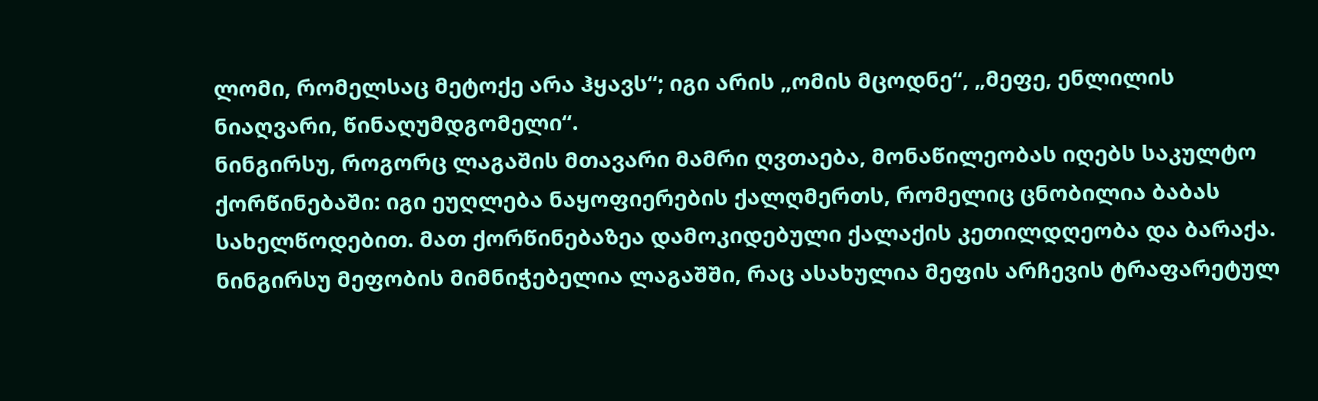ლომი, რომელსაც მეტოქე არა ჰყავს“; იგი არის „ომის მცოდნე“, „მეფე, ენლილის ნიაღვარი, წინაღუმდგომელი“.
ნინგირსუ, როგორც ლაგაშის მთავარი მამრი ღვთაება, მონაწილეობას იღებს საკულტო ქორწინებაში: იგი ეუღლება ნაყოფიერების ქალღმერთს, რომელიც ცნობილია ბაბას სახელწოდებით. მათ ქორწინებაზეა დამოკიდებული ქალაქის კეთილდღეობა და ბარაქა.
ნინგირსუ მეფობის მიმნიჭებელია ლაგაშში, რაც ასახულია მეფის არჩევის ტრაფარეტულ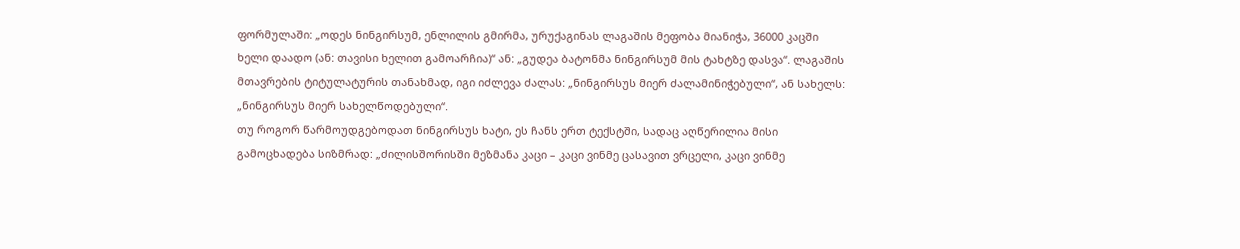ფორმულაში: „ოდეს ნინგირსუმ, ენლილის გმირმა, ურუქაგინას ლაგაშის მეფობა მიანიჭა, 36000 კაცში ხელი დაადო (ან: თავისი ხელით გამოარჩია)“ ან: „გუდეა ბატონმა ნინგირსუმ მის ტახტზე დასვა“. ლაგაშის მთავრების ტიტულატურის თანახმად, იგი იძლევა ძალას: „ნინგირსუს მიერ ძალამინიჭებული“, ან სახელს: „ნინგირსუს მიერ სახელწოდებული“.
თუ როგორ წარმოუდგებოდათ ნინგირსუს ხატი, ეს ჩანს ერთ ტექსტში, სადაც აღწერილია მისი გამოცხადება სიზმრად: „ძილისშორისში მეზმანა კაცი – კაცი ვინმე ცასავით ვრცელი, კაცი ვინმე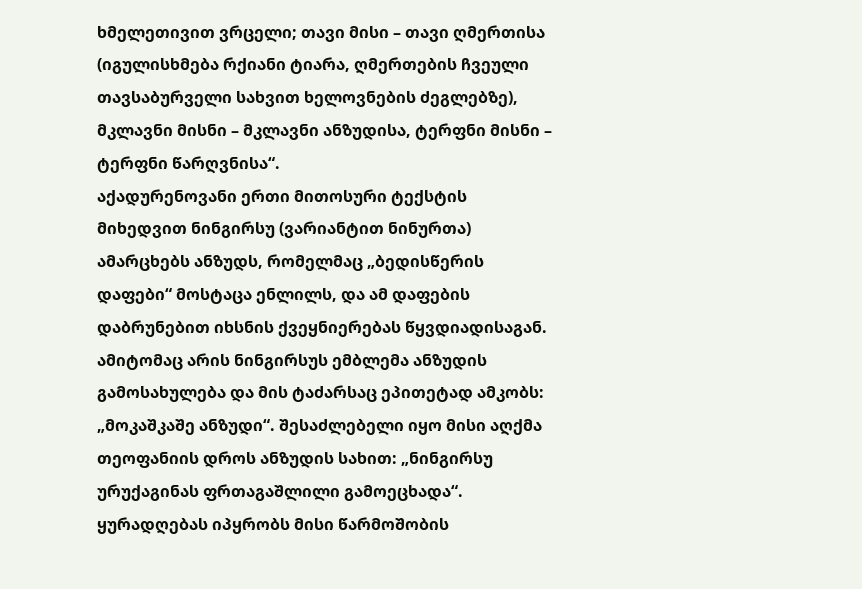ხმელეთივით ვრცელი; თავი მისი – თავი ღმერთისა (იგულისხმება რქიანი ტიარა, ღმერთების ჩვეული თავსაბურველი სახვით ხელოვნების ძეგლებზე), მკლავნი მისნი – მკლავნი ანზუდისა, ტერფნი მისნი – ტერფნი წარღვნისა“.
აქადურენოვანი ერთი მითოსური ტექსტის მიხედვით ნინგირსუ (ვარიანტით ნინურთა) ამარცხებს ანზუდს, რომელმაც „ბედისწერის დაფები“ მოსტაცა ენლილს, და ამ დაფების დაბრუნებით იხსნის ქვეყნიერებას წყვდიადისაგან. ამიტომაც არის ნინგირსუს ემბლემა ანზუდის გამოსახულება და მის ტაძარსაც ეპითეტად ამკობს: „მოკაშკაშე ანზუდი“. შესაძლებელი იყო მისი აღქმა თეოფანიის დროს ანზუდის სახით: „ნინგირსუ ურუქაგინას ფრთაგაშლილი გამოეცხადა“.
ყურადღებას იპყრობს მისი წარმოშობის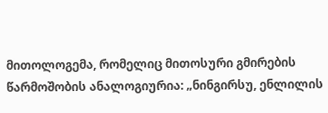მითოლოგემა, რომელიც მითოსური გმირების წარმოშობის ანალოგიურია: „ნინგირსუ, ენლილის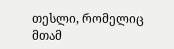თესლი, რომელიც მთამ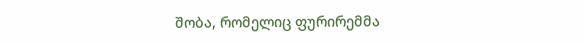შობა, რომელიც ფურირემმა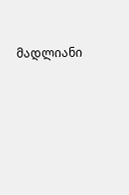მადლიანი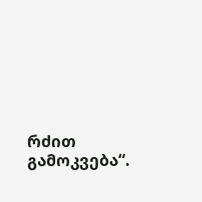რძით გამოკვება“.